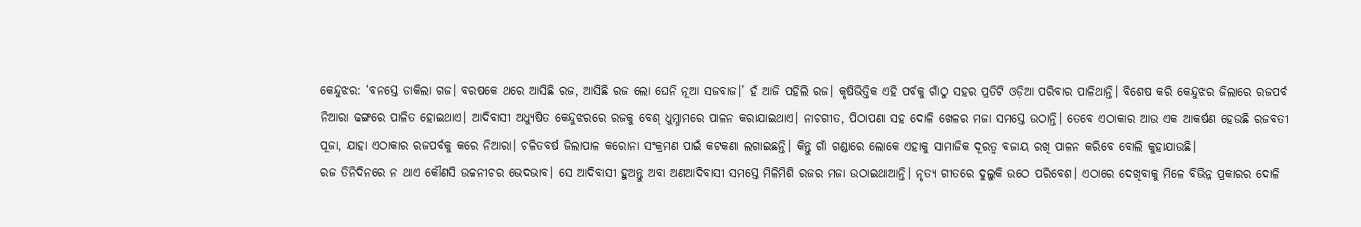କେନ୍ଦୁଝର: ‘ବନସ୍ତେ ଡାକିଲା ଗଜ। ବରଷକେ ଥରେ ଆସିଛି ରଜ, ଆସିଛି ରଜ ଲୋ ଘେନି ନୂଆ ସଜବାଜ।’ ହଁ ଆଜି ପହିଲି ରଜ। କୃଷିଭିତ୍ତିକ ଏହି ପର୍ବକୁ ଗାଁଠୁ ସହର ପ୍ରତିଟି ଓଡ଼ିଆ ପରିବାର ପାଳିଥାନ୍ତି। ବିଶେଷ କରି କେନ୍ଦୁଝର ଜିଲାରେ ରଜପର୍ବ ନିଆରା ଢଙ୍ଗରେ ପାଳିତ ହୋଇଥାଏ। ଆଦିବାସୀ ଅଧ୍ୟୁଷିତ କେନ୍ଦୁଝରରେ ରଜକୁ ବେଶ୍ ଧୁମ୍ଧାମରେ ପାଳନ କରାଯାଇଥାଏ। ନାଚଗୀତ, ପିଠାପଣା ସହ ଦୋଳି ଖେଳର ମଜା ସମସ୍ତେ ଉଠାନ୍ତି। ତେବେ ଏଠାକାର ଆଉ ଏକ ଆକର୍ଷଣ ହେଉଛି ରଜବତୀ ପୂଜା, ଯାହା ଏଠାକାର ରଜପର୍ବକୁ କରେ ନିଆରା। ଚଳିତବର୍ଷ ଜିଲାପାଳ କରୋନା ସଂକ୍ରମଣ ପାଇଁ କଟକଣା ଲଗାଇଛନ୍ତି। କିନ୍ତୁ ଗାଁ ଗଣ୍ଡାରେ ଲୋକେ ଏହାକୁ ସାମାଜିକ ଦୂରତ୍ୱ ବଜାୟ ରଖି ପାଳନ କରିବେ ବୋଲି କୁହାଯାଉଛି।
ରଜ ତିନିଦିନରେ ନ ଥାଏ କୌଣସି ଉଚ୍ଚନୀଚର ଭେଦଭାବ। ସେ ଆଦିବାସୀ ହୁଅନ୍ତୁ ଅବା ଅଣଆଦିବାସୀ ସମସ୍ତେ ମିଳିମିଶି ରଜର ମଜା ଉଠାଇଥାଆନ୍ତି। ନୃତ୍ୟ ଗୀତରେ ଦୁଲୁକି ଉଠେ ପରିବେଶ। ଏଠାରେ ଦେଖିବାକୁ ମିଳେ ବିଭିନ୍ନ ପ୍ରକାରର ଦୋଳି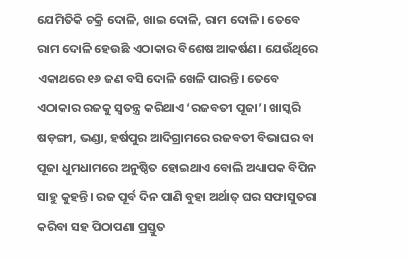ଯେମିତିକି ଚକ୍ରି ଦୋଳି, ଖାଇ ଦୋଳି, ରାମ ଦୋଳି। ତେବେ ରାମ ଦୋଳି ହେଉଛି ଏଠାକାର ବିଶେଷ ଆକର୍ଷଣ। ଯେଉଁଥିରେ ଏକାଥରେ ୧୬ ଜଣ ବସି ଦୋଳି ଖେଳି ପାରନ୍ତି। ତେବେ ଏଠାକାର ରଜକୁ ସ୍ବତନ୍ତ୍ର କରିଥାଏ ‘ରଜବତୀ ପୂଜା’। ଖାସ୍କରି ଷଡ଼ଙ୍ଗୀ, ଭଣ୍ଡା, ହର୍ଷପୁର ଆଦିଗ୍ରାମରେ ରଜବତୀ ବିଭାଘର ବା ପୂଜା ଧୁମଧାମରେ ଅନୁଷ୍ଠିତ ହୋଇଥାଏ ବୋଲି ଅଧ୍ୟାପକ ବିପିନ ସାହୁ କୁହନ୍ତି। ରଜ ପୂର୍ବ ଦିନ ପାଣି ବୁହା ଅର୍ଥାତ୍ ଘର ସଫାସୁତରା କରିବା ସହ ପିଠାପଣା ପ୍ରସ୍ତୁତ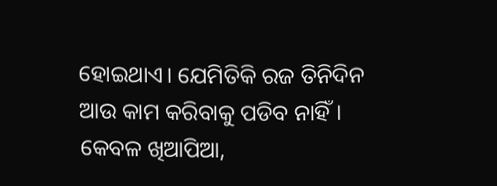ହୋଇଥାଏ। ଯେମିତିକି ରଜ ତିନିଦିନ ଆଉ କାମ କରିବାକୁ ପଡିବ ନାହିଁ। କେବଳ ଖିଆପିଆ,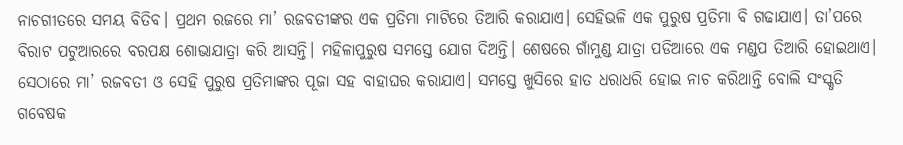ନାଚଗୀତରେ ସମୟ ବିତିବ। ପ୍ରଥମ ରଜରେ ମା’ ରଜବତୀଙ୍କର ଏକ ପ୍ରତିମା ମାଟିରେ ତିଆରି କରାଯାଏ। ସେହିଭଳି ଏକ ପୁରୁଷ ପ୍ରତିମା ବି ଗଢାଯାଏ। ତା’ପରେ ବିରାଟ ପଟୁଆରରେ ବରପକ୍ଷ ଶୋଭାଯାତ୍ରା କରି ଆସନ୍ତି। ମହିଳାପୁରୁଷ ସମସ୍ତେ ଯୋଗ ଦିଅନ୍ତି। ଶେଷରେ ଗାଁମୁଣ୍ଡ ଯାତ୍ରା ପଡିଆରେ ଏକ ମଣ୍ଡପ ତିଆରି ହୋଇଥାଏ। ସେଠାରେ ମା’ ରଜବତୀ ଓ ସେହି ପୁରୁଷ ପ୍ରତିମାଙ୍କର ପୂଜା ସହ ବାହାଘର କରାଯାଏ। ସମସ୍ତେ ଖୁସିରେ ହାତ ଧରାଧରି ହୋଇ ନାଚ କରିଥାନ୍ତି ବୋଲି ସଂସ୍କୃତି ଗବେଷକ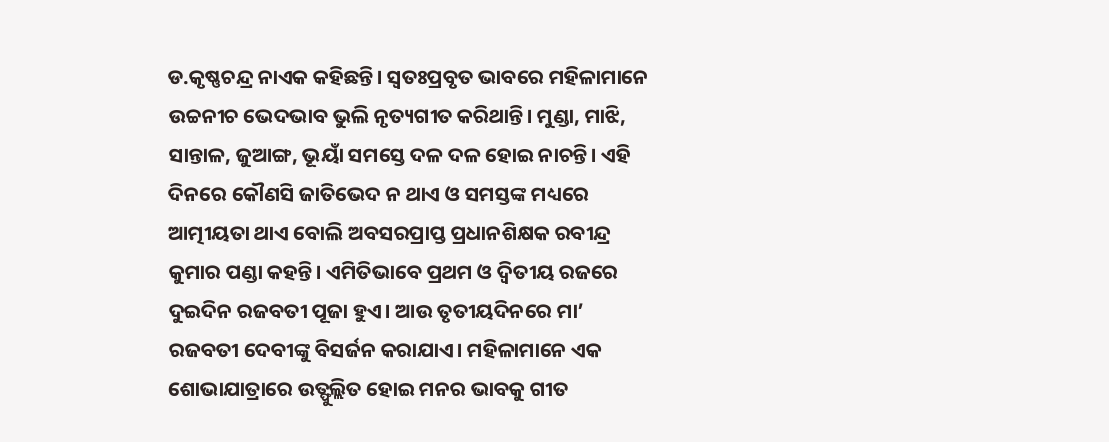ଡ.କୃଷ୍ଣଚନ୍ଦ୍ର ନାଏକ କହିଛନ୍ତି। ସ୍ବତଃପ୍ରବୃତ ଭାବରେ ମହିଳାମାନେ ଉଚ୍ଚନୀଚ ଭେଦଭାବ ଭୁଲି ନୃତ୍ୟଗୀତ କରିଥାନ୍ତି। ମୁଣ୍ଡା, ମାଝି, ସାନ୍ତାଳ, ଜୁଆଙ୍ଗ, ଭୂୟାଁ ସମସ୍ତେ ଦଳ ଦଳ ହୋଇ ନାଚନ୍ତି। ଏହି ଦିନରେ କୌଣସି ଜାତିଭେଦ ନ ଥାଏ ଓ ସମସ୍ତଙ୍କ ମଧ୍ୟରେ ଆତ୍ମୀୟତା ଥାଏ ବୋଲି ଅବସରପ୍ରାପ୍ତ ପ୍ରଧାନଶିକ୍ଷକ ରବୀନ୍ଦ୍ର କୁମାର ପଣ୍ଡା କହନ୍ତି। ଏମିତିଭାବେ ପ୍ରଥମ ଓ ଦ୍ୱିତୀୟ ରଜରେ ଦୁଇଦିନ ରଜବତୀ ପୂଜା ହୁଏ। ଆଉ ତୃତୀୟଦିନରେ ମା’ ରଜବତୀ ଦେବୀଙ୍କୁ ବିସର୍ଜନ କରାଯାଏ। ମହିଳାମାନେ ଏକ ଶୋଭାଯାତ୍ରାରେ ଉତ୍ଫୁଲ୍ଲିତ ହୋଇ ମନର ଭାବକୁ ଗୀତ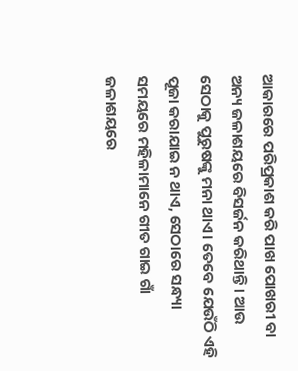ଆକାରରେ ପରିପ୍ରକାଶ କରି ପାଖ ପୋଖରୀ ବା ଅନ୍ୟ ଜଳାଶୟରେ ବିସର୍ଜନ କରିଥାନ୍ତି। ଆଉ ସେଠାକୁ ପୁରୁଷଙ୍କୁ ମନା ଥାଏ। ତେବେ ଯେଉଁଠି ଏହି ପୂଜା କରାଯାଇ ନ ଥାଏ, ସେଠାରେ ସନ୍ଧ୍ୟା ସମୟରେ ମହିଳାମାନେ ଗୀତ ଗାଇ ଗାଁ ଜଳାଶୟରେ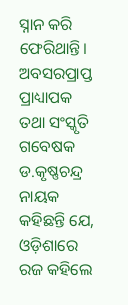ସ୍ନାନ କରି ଫେରିଥାନ୍ତି। ଅବସରପ୍ରାପ୍ତ ପ୍ରାଧ୍ୟାପକ ତଥା ସଂସ୍କୃତି ଗବେଷକ ଡ.କୃଷ୍ଣଚନ୍ଦ୍ର ନାୟକ କହିଛନ୍ତି ଯେ, ଓଡ଼ିଶାରେ ରଜ କହିଲେ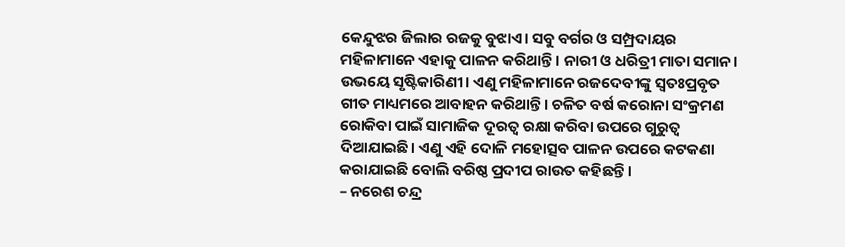କେନ୍ଦୁଝର ଜିଲାର ରଜକୁ ବୁଝାଏ। ସବୁ ବର୍ଗର ଓ ସମ୍ପ୍ରଦାୟର ମହିଳାମାନେ ଏହାକୁ ପାଳନ କରିଥାନ୍ତି। ନାରୀ ଓ ଧରିତ୍ରୀ ମାତା ସମାନ। ଉଭୟେ ସୃଷ୍ଟିକାରିଣୀ। ଏଣୁ ମହିଳାମାନେ ରଜଦେବୀଙ୍କୁ ସ୍ବତଃପ୍ରବୃତ ଗୀତ ମାଧ୍ୟମରେ ଆବାହନ କରିଥାନ୍ତି। ଚଳିତ ବର୍ଷ କରୋନା ସଂକ୍ରମଣ ରୋକିବା ପାଇଁ ସାମାଜିକ ଦୂରତ୍ୱ ରକ୍ଷା କରିବା ଉପରେ ଗୁରୁତ୍ୱ ଦିଆଯାଇଛି। ଏଣୁ ଏହି ଦୋଳି ମହୋତ୍ସବ ପାଳନ ଉପରେ କଟକଣା କରାଯାଇଛି ବୋଲି ବରିଷ୍ଠ ପ୍ରଦୀପ ରାଉତ କହିଛନ୍ତି।
– ନରେଶ ଚନ୍ଦ୍ର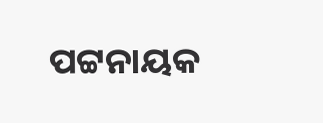ପଟ୍ଟନାୟକ